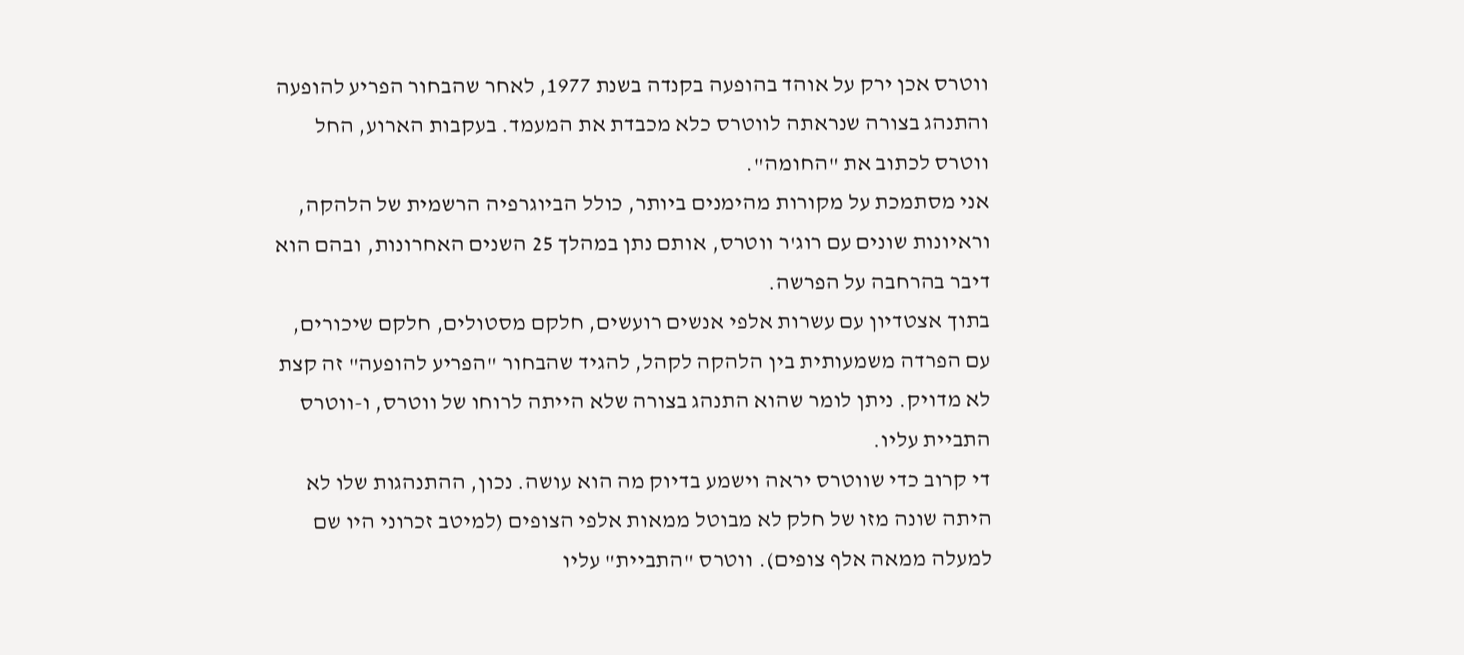ווטרס אכן ירק על אוהד בהופעה בקנדה בשנת 1977, לאחר שהבחור הפריע להופעה והתנהג בצורה שנראתה לווטרס כלא מכבדת את המעמד. בעקבות הארוע, החל ווטרס לכתוב את "החומה".
אני מסתמכת על מקורות מהימנים ביותר, כולל הביוגרפיה הרשמית של הלהקה, וראיונות שונים עם רוג'ר ווטרס, אותם נתן במהלך 25 השנים האחרונות, ובהם הוא דיבר בהרחבה על הפרשה.
בתוך אצטדיון עם עשרות אלפי אנשים רועשים, חלקם מסטולים, חלקם שיכורים, עם הפרדה משמעותית בין הלהקה לקהל, להגיד שהבחור "הפריע להופעה" זה קצת לא מדויק. ניתן לומר שהוא התנהג בצורה שלא הייתה לרוחו של ווטרס, ו-ווטרס התביית עליו.
די קרוב כדי שווטרס יראה וישמע בדיוק מה הוא עושה. נכון, ההתנהגות שלו לא היתה שונה מזו של חלק לא מבוטל ממאות אלפי הצופים (למיטב זכרוני היו שם למעלה ממאה אלף צופים). ווטרס "התביית" עליו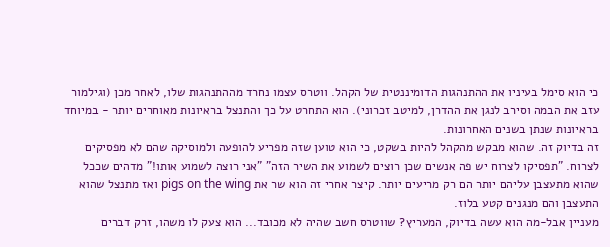כי הוא סימל בעיניו את ההתנהגות הדומיננטית של הקהל. ווטרס עצמו נחרד מההתנהגות שלו, לאחר מכן (וגילמור עזב את הבמה וסירב לנגן את ההדרן, למיטב זכרוני). הוא התחרט על כך והתנצל בראיונות מאוחרים יותר - במיוחד בראיונות שנתן בשנים האחרונות.
זה בדיוק זה. שהוא מבקש מהקהל להיות בשקט, כי הוא טוען שזה מפריע להופעה ולמוסיקה שהם לא מפסיקים לצרוח. "תפסיקו לצרוח יש פה אנשים שכן רוצים לשמוע את השיר הזה" "אני רוצה לשמוע אותו!" מדהים שככל שהוא מתעצבן עליהם יותר הם רק מריעים יותר. קיצר אחרי זה הוא שר את pigs on the wing ואז מתנצל שהוא התעצבן והם מנגנים קטע בלוז.
מעניין אבל-מה הוא עשה בדיוק, המעריץ? שווטרס חשב שהיה לא מכובד... הוא צעק לו משהו, זרק דברים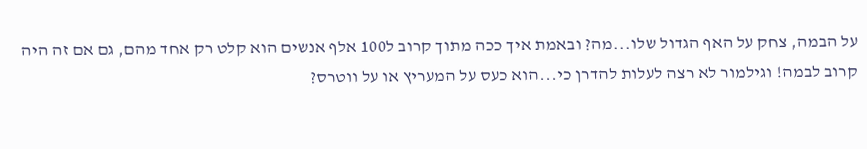על הבמה, צחק על האף הגדול שלו...מה? ובאמת איך ככה מתוך קרוב ל100 אלף אנשים הוא קלט רק אחד מהם, גם אם זה היה קרוב לבמה! וגילמור לא רצה לעלות להדרן כי...הוא כעס על המעריץ או על ווטרס?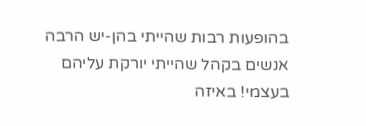בהופעות רבות שהייתי בהן-יש הרבה אנשים בקהל שהייתי יורקת עליהם בעצמי! באיזה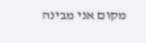מקום אני מבינה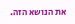את הנושא הזה.